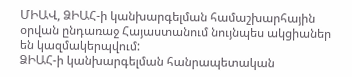ՄԻԱՎ, ՁԻԱՀ-ի կանխարգելման համաշխարհային օրվան ընդառաջ Հայաստանում նույնպես ակցիաներ են կազմակերպվում:
ՁԻԱՀ-ի կանխարգելման հանրապետական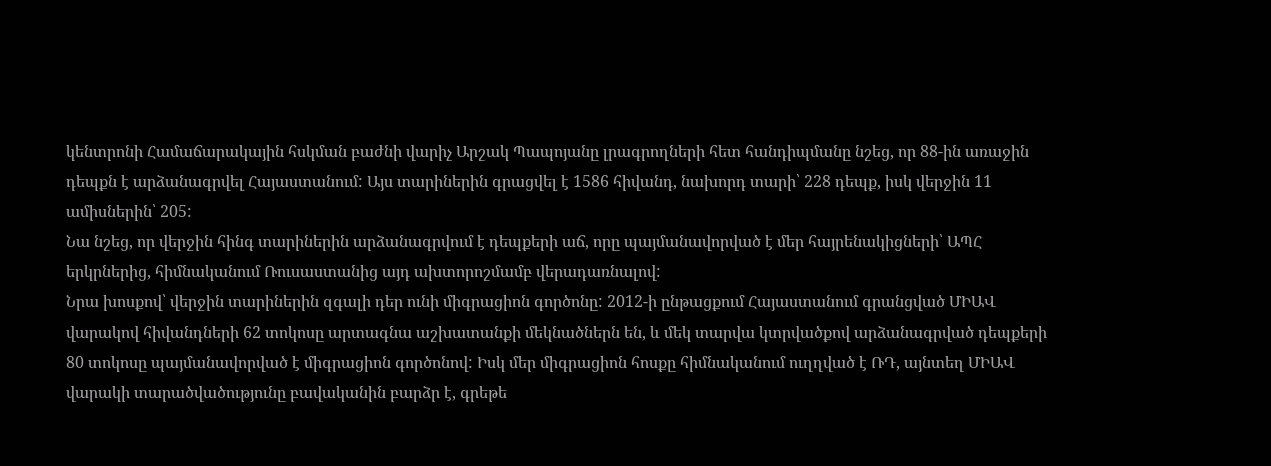կենտրոնի Համաճարակային հսկման բաժնի վարիչ Արշակ Պապոյանը լրագրողների հետ հանդիպմանը նշեց, որ 88-ին առաջին դեպքն է արձանագրվել Հայաստանում: Այս տարիներին գրացվել է 1586 հիվանդ, նախորդ տարի՝ 228 դեպք, իսկ վերջին 11 ամիսներին՝ 205:
Նա նշեց, որ վերջին հինգ տարիներին արձանագրվում է դեպքերի աճ, որը պայմանավորված է մեր հայրենակիցների՝ ԱՊՀ երկրներից, հիմնականում Ռուսաստանից այդ ախտորոշմամբ վերադառնալով:
Նրա խոսքով՝ վերջին տարիներին զգալի դեր ունի միգրացիոն գործոնը: 2012-ի ընթացքում Հայաստանում գրանցված ՄԻԱՎ վարակով հիվանդների 62 տոկոսը արտագնա աշխատանքի մեկնածներն են, և մեկ տարվա կտրվածքով արձանագրված դեպքերի 80 տոկոսը պայմանավորված է միգրացիոն գործոնով: Իսկ մեր միգրացիոն հոսքը հիմնականում ուղղված է ՌԴ, այնտեղ ՄԻԱՎ վարակի տարածվածությունը բավականին բարձր է, գրեթե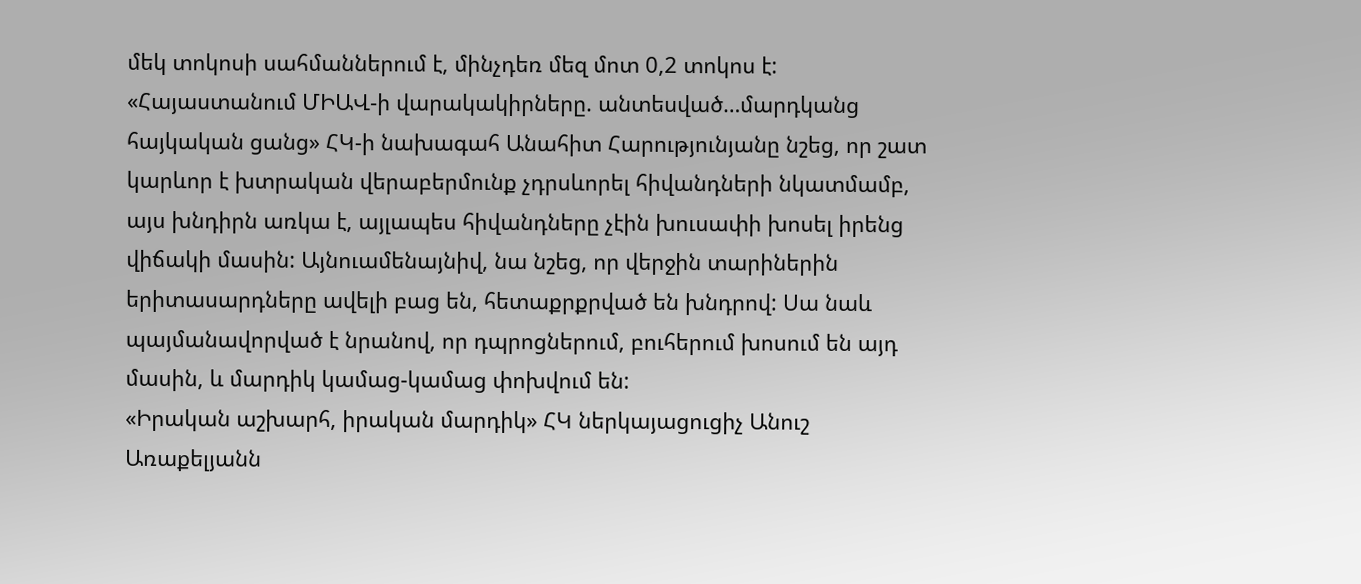մեկ տոկոսի սահմաններում է, մինչդեռ մեզ մոտ 0,2 տոկոս է:
«Հայաստանում ՄԻԱՎ-ի վարակակիրները. անտեսված…մարդկանց հայկական ցանց» ՀԿ-ի նախագահ Անահիտ Հարությունյանը նշեց, որ շատ կարևոր է խտրական վերաբերմունք չդրսևորել հիվանդների նկատմամբ, այս խնդիրն առկա է, այլապես հիվանդները չէին խուսափի խոսել իրենց վիճակի մասին: Այնուամենայնիվ, նա նշեց, որ վերջին տարիներին երիտասարդները ավելի բաց են, հետաքրքրված են խնդրով: Սա նաև պայմանավորված է նրանով, որ դպրոցներում, բուհերում խոսում են այդ մասին, և մարդիկ կամաց-կամաց փոխվում են:
«Իրական աշխարհ, իրական մարդիկ» ՀԿ ներկայացուցիչ Անուշ Առաքելյանն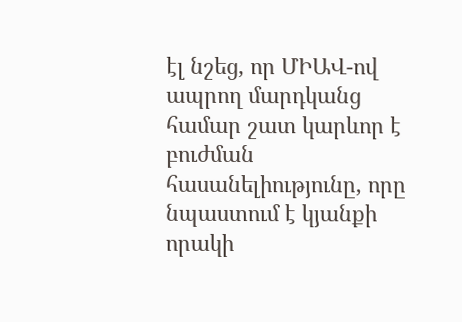էլ նշեց, որ ՄԻԱՎ-ով ապրող մարդկանց համար շատ կարևոր է բուժման հասանելիությունը, որը նպաստում է կյանքի որակի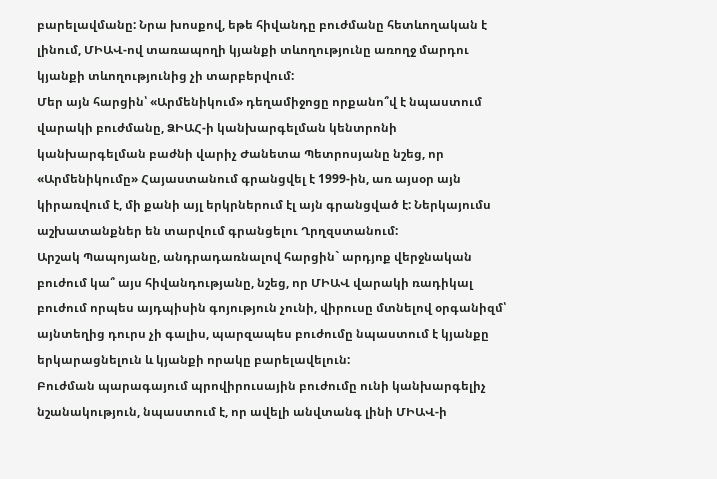բարելավմանը: Նրա խոսքով, եթե հիվանդը բուժմանը հետևողական է լինում, ՄԻԱՎ-ով տառապողի կյանքի տևողությունը առողջ մարդու կյանքի տևողությունից չի տարբերվում:
Մեր այն հարցին՝ «Արմենիկում» դեղամիջոցը որքանո՞վ է նպաստում վարակի բուժմանը, ՁԻԱՀ-ի կանխարգելման կենտրոնի կանխարգելման բաժնի վարիչ Ժանետա Պետրոսյանը նշեց, որ «Արմենիկումը» Հայաստանում գրանցվել է 1999-ին, առ այսօր այն կիրառվում է, մի քանի այլ երկրներում էլ այն գրանցված է: Ներկայումս աշխատանքներ են տարվում գրանցելու Ղրղզստանում:
Արշակ Պապոյանը, անդրադառնալով հարցին` արդյոք վերջնական բուժում կա՞ այս հիվանդությանը, նշեց, որ ՄԻԱՎ վարակի ռադիկալ բուժում որպես այդպիսին գոյություն չունի, վիրուսը մտնելով օրգանիզմ՝ այնտեղից դուրս չի գալիս, պարզապես բուժումը նպաստում է կյանքը երկարացնելուն և կյանքի որակը բարելավելուն:
Բուժման պարագայում պրովիրուսային բուժումը ունի կանխարգելիչ նշանակություն, նպաստում է, որ ավելի անվտանգ լինի ՄԻԱՎ-ի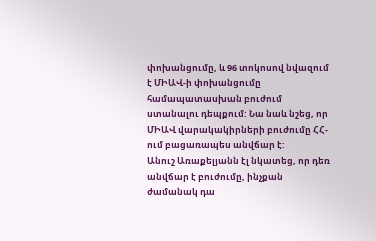փոխանցումը, և 96 տոկոսով նվազում է ՄԻԱՎ-ի փոխանցումը համապատասխան բուժում ստանալու դեպքում: Նա նաև նշեց, որ ՄԻԱՎ վարակակիրների բուժումը ՀՀ-ում բացառապես անվճար է:
Անուշ Առաքելյանն էլ նկատեց, որ դեռ անվճար է բուժումը, ինչքան ժամանակ դա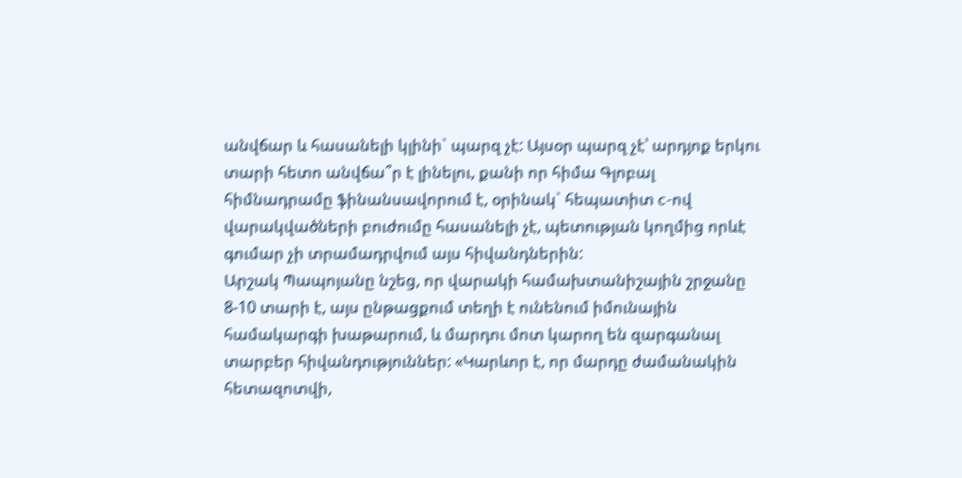անվճար և հասանելի կլինի` պարզ չէ: Այսօր պարզ չէ՝ արդյոք երկու տարի հետո անվճա՞ր է լինելու, քանի որ հիմա Գլոբալ հիմնադրամը ֆինանսավորում է, օրինակ` հեպատիտ c-ով վարակվածների բուժումը հասանելի չէ, պետության կողմից որևէ գումար չի տրամադրվում այս հիվանդներին:
Արշակ Պապոյանը նշեց, որ վարակի համախտանիշային շրջանը 8-10 տարի է, այս ընթացքում տեղի է ունենում իմունային համակարգի խաթարում, և մարդու մոտ կարող են զարգանալ տարբեր հիվանդություններ: «Կարևոր է, որ մարդը ժամանակին հետազոտվի,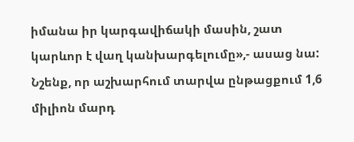իմանա իր կարգավիճակի մասին, շատ կարևոր է վաղ կանխարգելումը»,- ասաց նա:
Նշենք, որ աշխարհում տարվա ընթացքում 1,6 միլիոն մարդ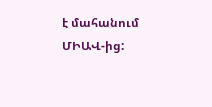է մահանում ՄԻԱՎ-ից: